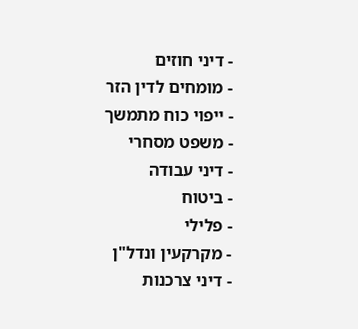- דיני חוזים
- מומחים לדין הזר
- ייפוי כוח מתמשך
- משפט מסחרי
- דיני עבודה
- ביטוח
- פלילי
- מקרקעין ונדל"ן
- דיני צרכנות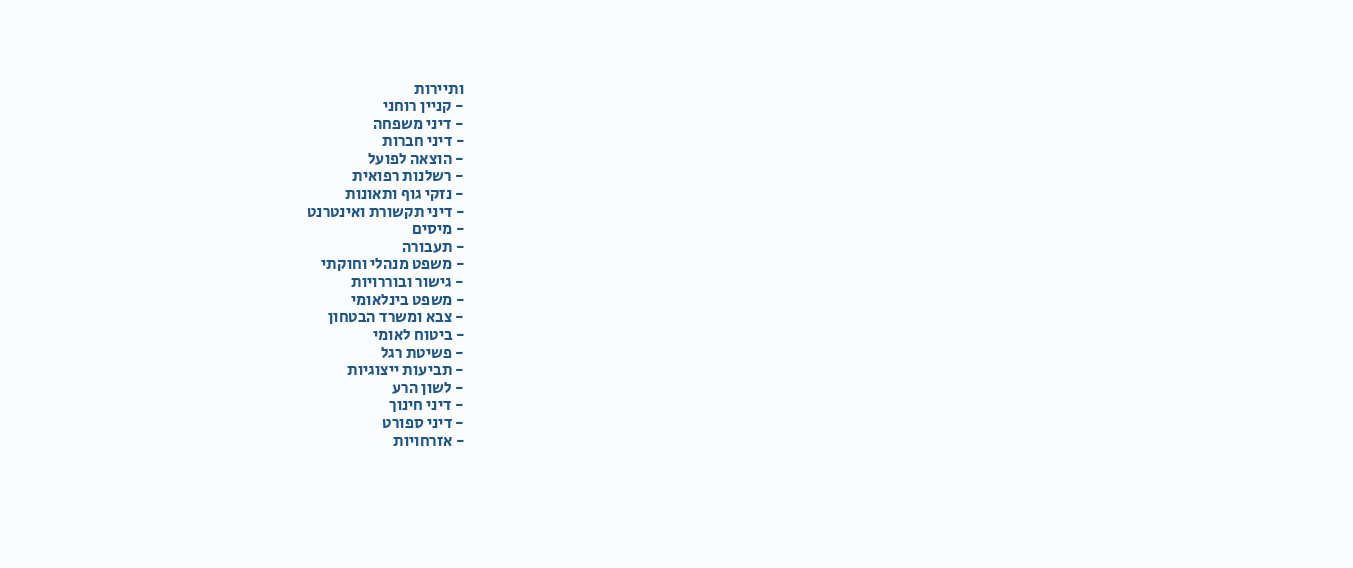ותיירות
- קניין רוחני
- דיני משפחה
- דיני חברות
- הוצאה לפועל
- רשלנות רפואית
- נזקי גוף ותאונות
- דיני תקשורת ואינטרנט
- מיסים
- תעבורה
- משפט מנהלי וחוקתי
- גישור ובוררויות
- משפט בינלאומי
- צבא ומשרד הבטחון
- ביטוח לאומי
- פשיטת רגל
- תביעות ייצוגיות
- לשון הרע
- דיני חינוך
- דיני ספורט
- אזרחויות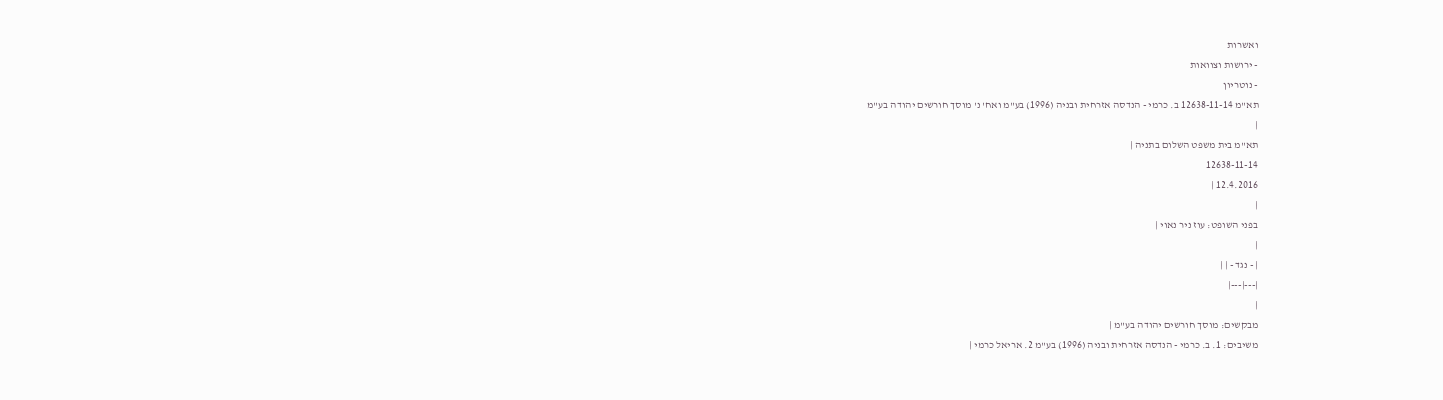ואשרות
- ירושות וצוואות
- נוטריון
תא"מ 12638-11-14 ב. כרמי - הנדסה אזרחית ובניה (1996) בע"מ ואח' נ' מוסך חורשים יהודה בע"מ
|
תא"מ בית משפט השלום בתניה |
12638-11-14
12.4.2016 |
|
בפני השופט: עוז ניר נאוי |
|
| - נגד - | |
|---|---|
|
מבקשים: מוסך חורשים יהודה בע"מ |
משיבים: 1. ב. כרמי - הנדסה אזרחית ובניה (1996) בע"מ 2. אריאל כרמי |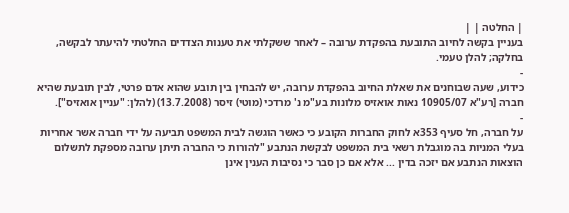| החלטה | |
בעניין בקשה לחיוב התובעת בהפקדת ערובה – לאחר ששקלתי את טענות הצדדים החלטתי להיעתר לבקשה, בחלקה; להלן טעמי.
-
כידוע, שעה שבוחנים את שאלת החיוב בהפקדת ערובה, יש להבחין בין תובע שהוא אדם פרטי, לבין תובעת שהיא חברה [רע"א 10905/07 נאות אואזיס מלונות בע"מ נ' מרדכי (מוטי) זיסר (13.7.2008) (להלן: "עניין אואזיס"].
-
על חברה, חל סעיף 353א לחוק החברות הקובע כי כאשר הוגשה לבית המשפט תביעה על ידי חברה אשר אחריות בעלי המניות בה מוגבלת רשאי בית המשפט לבקשת הנתבע "להורות כי החברה תיתן ערובה מספקת לתשלום הוצאות הנתבע אם יזכה בדין ... אלא אם כן סבר כי נסיבות הענין אינן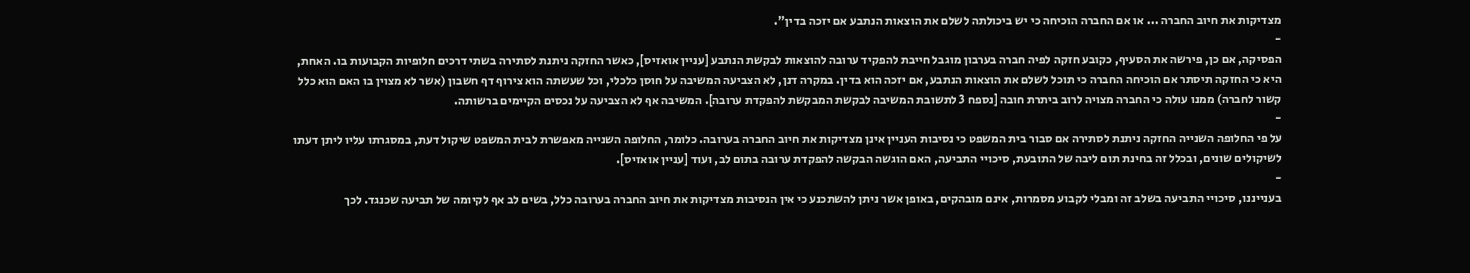מצדיקות את חיוב החברה ... או אם החברה הוכיחה כי יש ביכולתה לשלם את הוצאות הנתבע אם יזכה בדין".
-
הפסיקה, אם כן, פירשה את הסעיף, כקובע חזקה לפיה חברה בערבון מוגבל חייבת להפקיד ערובה להוצאות לבקשת הנתבע [עניין אואזיס], כאשר החזקה ניתנת לסתירה בשתי דרכים חלופיות הקבועות בו. האחת, היא כי החזקה תיסתר אם הוכיחה החברה כי תוכל לשלם את הוצאות הנתבע, אם יזכה הוא בדין. במקרה דנן, לא הצביעה המשיבה על חוסן כלכלי, וכל שעשתה הוא צירוף דף חשבון (אשר לא מצוין בו האם הוא כלל קשור לחברה) ממנו עולה כי החברה מצויה לרוב ביתרת חובה [נספח 3 לתשובת המשיבה לבקשת המבקשת להפקדת ערובה]. המשיבה אף לא הצביעה על נכסים הקיימים ברשותה.
-
על פי החלופה השנייה החזקה ניתנת לסתירה אם סבור בית המשפט כי נסיבות העניין אינן מצדיקות את חיוב החברה בערובה. כלומר, החלופה השנייה מאפשרת לבית המשפט שיקול דעת, במסגרתו עליו ליתן דעתו לשיקולים שונים, ובכלל זה בחינת תום ליבה של התובעת, סיכויי התביעה, האם הוגשה הבקשה להפקדת ערובה בתום לב, ועוד [עניין אואזיס].
-
בענייננו, סיכויי התביעה בשלב זה ומבלי לקבוע מסמרות, אינם מובהקים, באופן אשר ניתן להשתכנע כי אין הנסיבות מצדיקות את חיוב החברה בערובה כלל, בשים לב אף לקיומה של תביעה שכנגד. לכך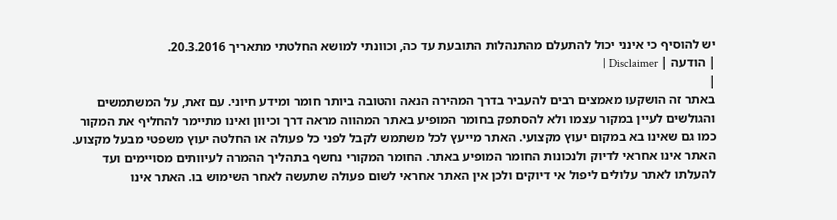יש להוסיף כי אינני יכול להתעלם מהתנהלות התובעת עד כה, וכוונתי למושא החלטתי מתאריך 20.3.2016.
| הודעה | Disclaimer |
|
באתר זה הושקעו מאמצים רבים להעביר בדרך המהירה הנאה והטובה ביותר חומר ומידע חיוני. עם זאת, על המשתמשים והגולשים לעיין במקור עצמו ולא להסתפק בחומר המופיע באתר המהווה מראה דרך וכיוון ואינו מתיימר להחליף את המקור כמו גם שאינו בא במקום יעוץ מקצועי. האתר מייעץ לכל משתמש לקבל לפני כל פעולה או החלטה יעוץ משפטי מבעל מקצוע. האתר אינו אחראי לדיוק ולנכונות החומר המופיע באתר. החומר המקורי נחשף בתהליך ההמרה לעיוותים מסויימים ועד להעלתו לאתר עלולים ליפול אי דיוקים ולכן אין האתר אחראי לשום פעולה שתעשה לאחר השימוש בו. האתר אינו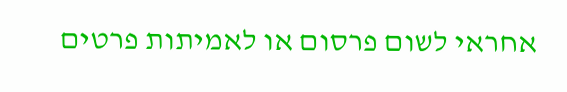אחראי לשום פרסום או לאמיתות פרטים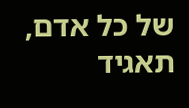של כל אדם, תאגיד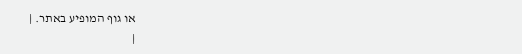או גוף המופיע באתר. |
|